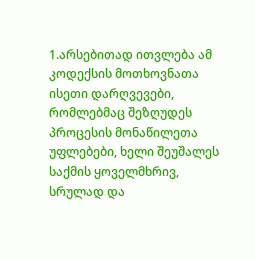1.არსებითად ითვლება ამ კოდექსის მოთხოვნათა ისეთი დარღვევები, რომლებმაც შეზღუდეს პროცესის მონაწილეთა უფლებები, ხელი შეუშალეს საქმის ყოველმხრივ, სრულად და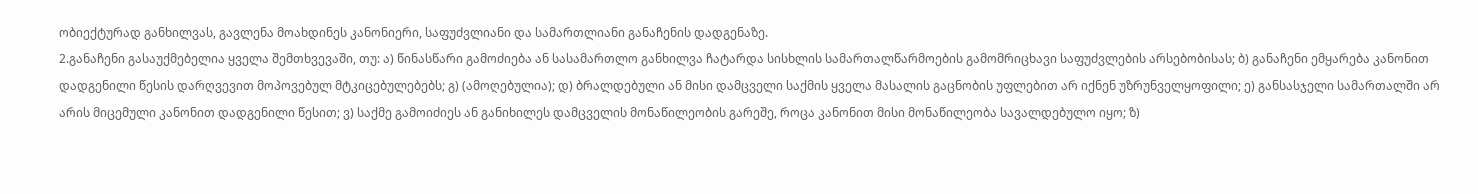ობიექტურად განხილვას, გავლენა მოახდინეს კანონიერი, საფუძვლიანი და სამართლიანი განაჩენის დადგენაზე.
2.განაჩენი გასაუქმებელია ყველა შემთხვევაში, თუ: ა) წინასწარი გამოძიება ან სასამართლო განხილვა ჩატარდა სისხლის სამართალწარმოების გამომრიცხავი საფუძვლების არსებობისას; ბ) განაჩენი ემყარება კანონით დადგენილი წესის დარღვევით მოპოვებულ მტკიცებულებებს; გ) (ამოღებულია); დ) ბრალდებული ან მისი დამცველი საქმის ყველა მასალის გაცნობის უფლებით არ იქნენ უზრუნველყოფილი; ე) განსასჯელი სამართალში არ არის მიცემული კანონით დადგენილი წესით; ვ) საქმე გამოიძიეს ან განიხილეს დამცველის მონაწილეობის გარეშე, როცა კანონით მისი მონაწილეობა სავალდებულო იყო; ზ)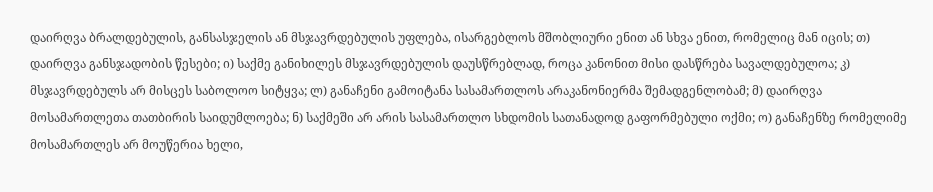დაირღვა ბრალდებულის, განსასჯელის ან მსჯავრდებულის უფლება, ისარგებლოს მშობლიური ენით ან სხვა ენით, რომელიც მან იცის; თ) დაირღვა განსჯადობის წესები; ი) საქმე განიხილეს მსჯავრდებულის დაუსწრებლად, როცა კანონით მისი დასწრება სავალდებულოა; კ) მსჯავრდებულს არ მისცეს საბოლოო სიტყვა; ლ) განაჩენი გამოიტანა სასამართლოს არაკანონიერმა შემადგენლობამ; მ) დაირღვა მოსამართლეთა თათბირის საიდუმლოება; ნ) საქმეში არ არის სასამართლო სხდომის სათანადოდ გაფორმებული ოქმი; ო) განაჩენზე რომელიმე მოსამართლეს არ მოუწერია ხელი,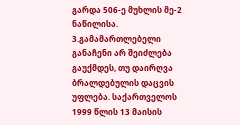გარდა 506-ე მუხლის მე-2 ნაწილისა.
3.გამამართლებელი განაჩენი არ შეიძლება გაუქმდეს, თუ დაირღვა ბრალდებულის დაცვის უფლება. საქართველოს 1999 წლის 13 მაისის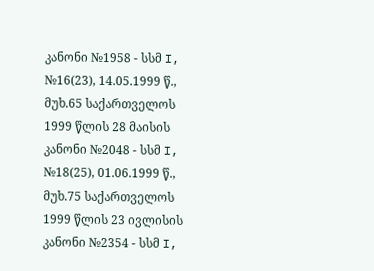კანონი №1958 - სსმ I, №16(23), 14.05.1999 წ., მუხ.65 საქართველოს 1999 წლის 28 მაისის კანონი №2048 - სსმ I, №18(25), 01.06.1999 წ., მუხ.75 საქართველოს 1999 წლის 23 ივლისის კანონი №2354 - სსმ I,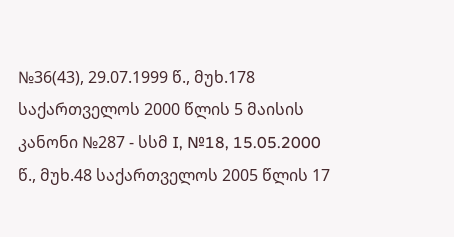№36(43), 29.07.1999 წ., მუხ.178 საქართველოს 2000 წლის 5 მაისის კანონი №287 - სსმ I, №18, 15.05.2000 წ., მუხ.48 საქართველოს 2005 წლის 17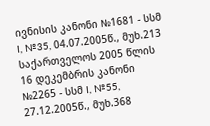ივნისის კანონი №1681 - სსმ I, №35, 04.07.2005წ., მუხ.213 საქართველოს 2005 წლის 16 დეკემბრის კანონი №2265 - სსმ I, №55, 27.12.2005წ., მუხ.368